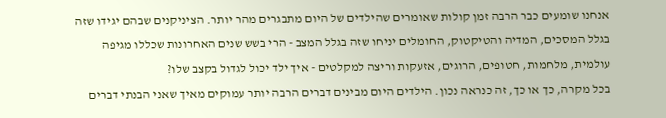אנחנו שומעים כבר הרבה זמן קולות שאומרים שהילדים של היום מתבגרים מהר יותר. הציניקנים שבהם יגידו שזה בגלל המסכים, המדיה והטיקטוק, החומלים יניחו שזה בגלל המצב - הרי בשש שנים האחרונות שכללו מגיפה עולמית, מלחמות, חטופים, הרוגים, אזעקות וריצה למקלטים - איך ילד יכול לגדול בקצב שלו?
בכל מקרה, כך או כך, זה כנראה נכון. הילדים היום מבינים דברים הרבה יותר עמוקים מאיך שאני הבנתי דברים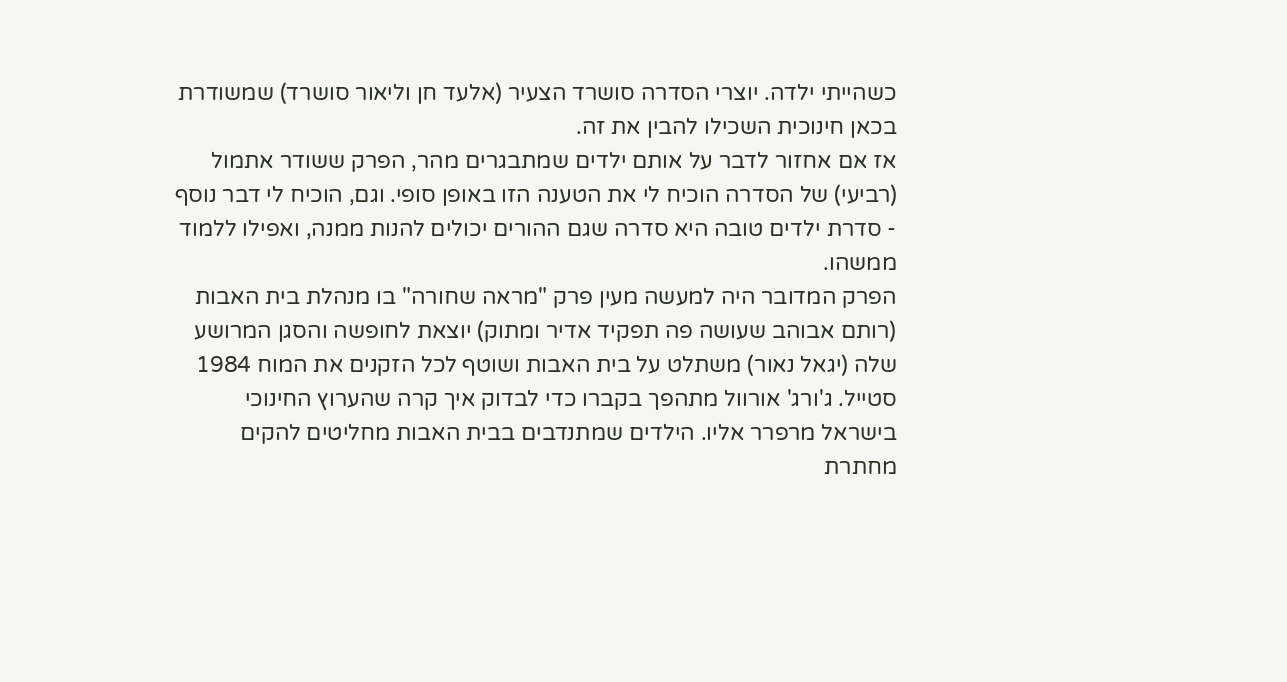כשהייתי ילדה. יוצרי הסדרה סושרד הצעיר (אלעד חן וליאור סושרד) שמשודרת בכאן חינוכית השכילו להבין את זה.
אז אם אחזור לדבר על אותם ילדים שמתבגרים מהר, הפרק ששודר אתמול (רביעי) של הסדרה הוכיח לי את הטענה הזו באופן סופי. וגם, הוכיח לי דבר נוסף - סדרת ילדים טובה היא סדרה שגם ההורים יכולים להנות ממנה, ואפילו ללמוד ממשהו.
הפרק המדובר היה למעשה מעין פרק "מראה שחורה" בו מנהלת בית האבות (רותם אבוהב שעושה פה תפקיד אדיר ומתוק) יוצאת לחופשה והסגן המרושע שלה (יגאל נאור) משתלט על בית האבות ושוטף לכל הזקנים את המוח 1984 סטייל. ג'ורג' אורוול מתהפך בקברו כדי לבדוק איך קרה שהערוץ החינוכי בישראל מרפרר אליו. הילדים שמתנדבים בבית האבות מחליטים להקים מחתרת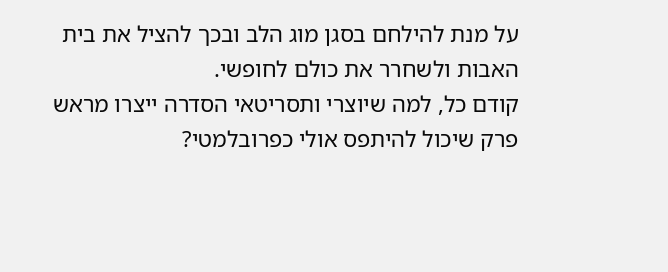על מנת להילחם בסגן מוג הלב ובכך להציל את בית האבות ולשחרר את כולם לחופשי.
קודם כל, למה שיוצרי ותסריטאי הסדרה ייצרו מראש פרק שיכול להיתפס אולי כפרובלמטי?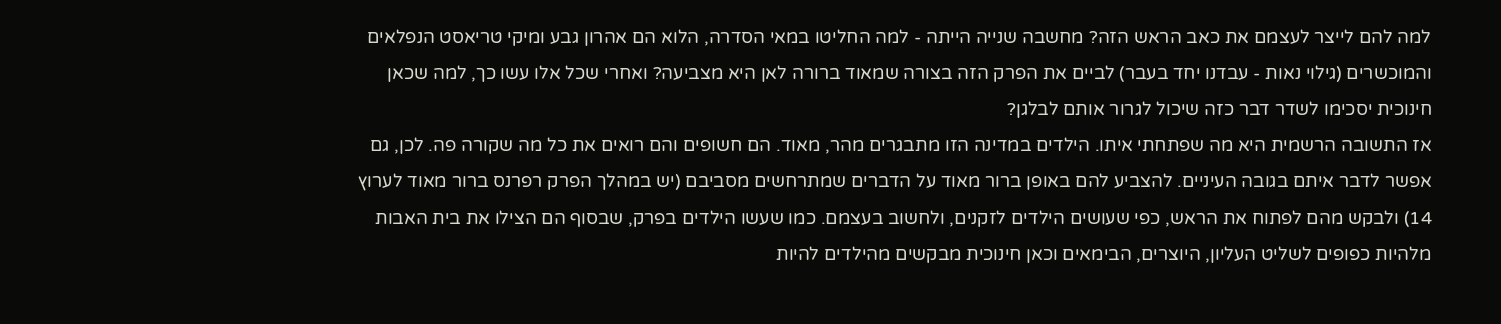למה להם לייצר לעצמם את כאב הראש הזה? מחשבה שנייה הייתה - למה החליטו במאי הסדרה, הלוא הם אהרון גבע ומיקי טריאסט הנפלאים והמוכשרים (גילוי נאות - עבדנו יחד בעבר) לביים את הפרק הזה בצורה שמאוד ברורה לאן היא מצביעה? ואחרי שכל אלו עשו כך, למה שכאן חינוכית יסכימו לשדר דבר כזה שיכול לגרור אותם לבלגן?
אז התשובה הרשמית היא מה שפתחתי איתו. הילדים במדינה הזו מתבגרים מהר, מאוד. הם חשופים והם רואים את כל מה שקורה פה. לכן, גם אפשר לדבר איתם בגובה העיניים. להצביע להם באופן ברור מאוד על הדברים שמתרחשים מסביבם (יש במהלך הפרק רפרנס ברור מאוד לערוץ 14) ולבקש מהם לפתוח את הראש, כפי שעושים הילדים לזקנים, ולחשוב בעצמם. כמו שעשו הילדים בפרק, שבסוף הם הצילו את בית האבות מלהיות כפופים לשליט העליון, היוצרים, הבימאים וכאן חינוכית מבקשים מהילדים להיות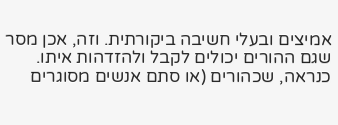אמיצים ובעלי חשיבה ביקורתית. וזה, אכן מסר שגם ההורים יכולים לקבל ולהזדהות איתו.
כנראה, שכהורים (או סתם אנשים מסוגרים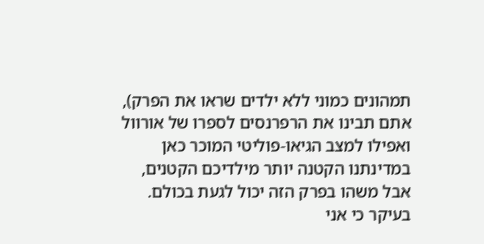תמהונים כמוני ללא ילדים שראו את הפרק), אתם תבינו את הרפרנסים לספרו של אורוול ואפילו למצב הגיאו-פוליטי המוכר כאן במדינתנו הקטנה יותר מילדיכם הקטנים, אבל משהו בפרק הזה יכול לגעת בכולם.
בעיקר כי אני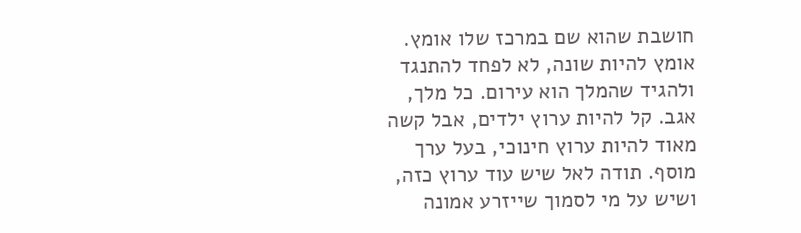חושבת שהוא שם במרכז שלו אומץ. אומץ להיות שונה, לא לפחד להתנגד ולהגיד שהמלך הוא עירום. כל מלך, אגב. קל להיות ערוץ ילדים, אבל קשה מאוד להיות ערוץ חינוכי, בעל ערך מוסף. תודה לאל שיש עוד ערוץ כזה, ושיש על מי לסמוך שייזרע אמונה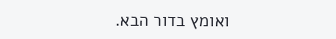ואומץ בדור הבא.